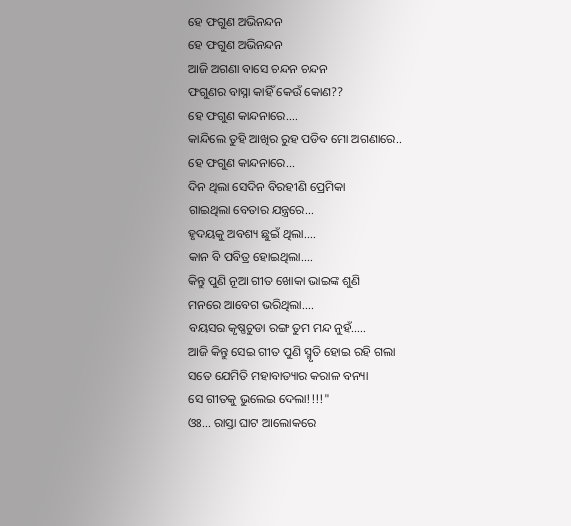ହେ ଫଗୁଣ ଅଭିନନ୍ଦନ
ହେ ଫଗୁଣ ଅଭିନନ୍ଦନ
ଆଜି ଅଗଣା ବାସେ ଚନ୍ଦନ ଚନ୍ଦନ
ଫଗୁଣର ବାସ୍ନା କାହିଁ କେଉଁ କୋଣ??
ହେ ଫଗୁଣ କାନ୍ଦନାରେ....
କାନ୍ଦିଲେ ତୁହି ଆଖିର ରୁହ ପଡିବ ମୋ ଅଗଣାରେ..
ହେ ଫଗୁଣ କାନ୍ଦନାରେ...
ଦିନ ଥିଲା ସେଦିନ ବିରହୀଣି ପ୍ରେମିକା
ଗାଇଥିଲା ବେତାର ଯନ୍ତ୍ରରେ...
ହୃଦୟକୁ ଅବଶ୍ୟ ଛୁଇଁ ଥିଲା....
କାନ ବି ପବିତ୍ର ହୋଇଥିଲା....
କିନ୍ତୁ ପୁଣି ନୂଆ ଗୀତ ଖୋକା ଭାଇଙ୍କ ଶୁଣି
ମନରେ ଆବେଗ ଭରିଥିଲା....
ବୟସର କୃଷ୍ଣଚୁଡା ରଙ୍ଗ ତୁମ ମନ୍ଦ ନୁହଁ.....
ଆଜି କିନ୍ତୁ ସେଇ ଗୀତ ପୁଣି ସ୍ମୃତି ହୋଇ ରହି ଗଲା
ସତେ ଯେମିତି ମହାବାତ୍ୟାର କରାଳ ବନ୍ୟା
ସେ ଗୀତକୁ ଭୁଲେଇ ଦେଲା!!!!"
ଓଃ... ରାସ୍ତା ଘାଟ ଆଲୋକରେ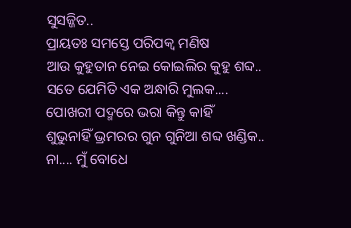ସୁସଜ୍ଜିତ..
ପ୍ରାୟତଃ ସମସ୍ତେ ପରିପକ୍ୱ ମଣିଷ
ଆଉ କୁହୁତାନ ନେଇ କୋଇଲିର କୁହୁ ଶବ୍ଦ..
ସତେ ଯେମିତି ଏକ ଅନ୍ଧାରି ମୁଲକ....
ପୋଖରୀ ପଦ୍ମରେ ଭରା କିନ୍ତୁ କାହିଁ
ଶୁଭୁନାହିଁ ଭ୍ରମରର ଗୁନ ଗୁନିଆ ଶବ୍ଦ ଖଣ୍ଡିକ..
ନା.... ମୁଁ ବୋଧେ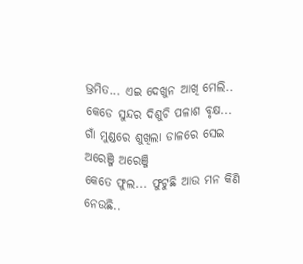ଭ୍ରମିତ... ଏଇ ଦେଖୁନ ଆଖି ମେଲି..
କେଡେ ସୁନ୍ଦର ଦିଶୁଚି ପଳାଶ ବୃକ୍ଷ...
ଗାଁ ମୁଣ୍ଡରେ ଶୁଖିଲା ଡାଳରେ ସେଇ ଅରେଞ୍ଜି ଅରେଞ୍ଜି
କେତେ ଫୁଲ... ଫୁଟୁଛି ଆଉ ମନ କିଣି ନେଉଛି..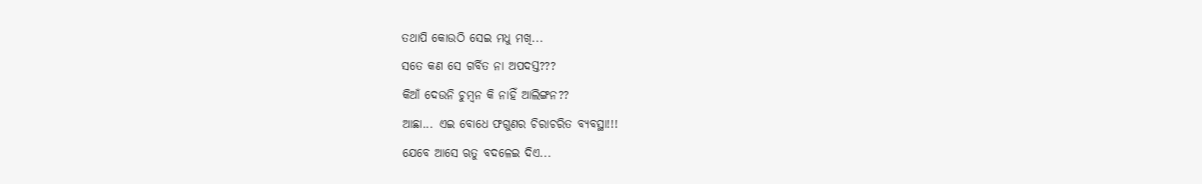ତଥାପି କୋଉଠି ସେଇ ମଧୁ ମଖି...
ସତେ କଣ ସେ ଗର୍ବିତ ନା ଅପଦସ୍ତ???
କିଆଁ ଦେଉନି ଚୁମ୍ବନ କି ନାହିଁ ଆଲିଙ୍ଗନ??
ଆଛା... ଏଇ ବୋଧେ ଫଗୁଣର ଚିରାଚରିତ ବ୍ୟବସ୍ଥା!!!
ଯେବେ ଆସେ ଋତୁ ବଦଳେଇ ଦିଏ...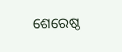ଶେରେଷ୍ଠ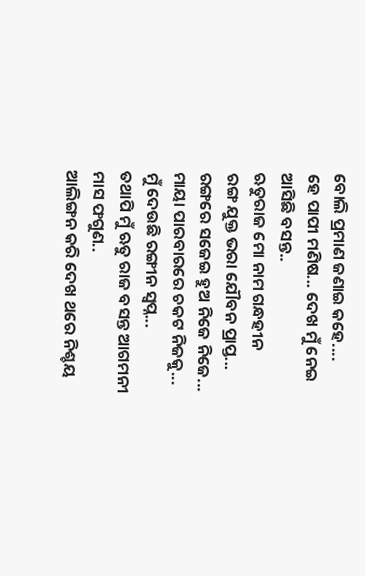ବୋଲି ପ୍ରମାଣ ଜଣାଇ କହେ....
ହେ ପାପୀ ମଣିଷ... ଦେଖ ମୁଁ ନେଇ ଆସିଛି ବସନ୍ତ..
ଋତୁରାଜ ମୋ ନାମ ଗନ୍ଧହୀନ
ରଙ୍ଗ ଯୁକ୍ତ ଭରା ଯୌବନ ପ୍ରାପ୍ତ...
ରଙ୍ଗରେ ସଜେଇ ହୁଅ ନିଜେ ନିଜେ...
ମାୟା ପାରବାରରେ ଚକଟ ନିଜକୁ...
ମୁଁ ଦେଉଛି ରଙ୍ଗୀନ ସ୍ୱପ୍ନ...
ତଥାପି ମୁଁ ଋତୁ ରାଜ ବସନ୍ତ ଆଗମନୀ ମାସ ଫଗୁଣ..
ଆଲିଙ୍ଗନ କରି ଦେଖ ଥରେ ନିଶ୍ଚୟ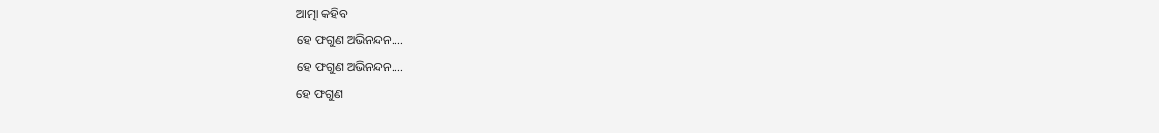ଆତ୍ମା କହିବ
ହେ ଫଗୁଣ ଅଭିନନ୍ଦନ....
ହେ ଫଗୁଣ ଅଭିନନ୍ଦନ....
ହେ ଫଗୁଣ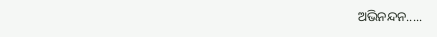ଅଭିନନ୍ଦନ.....